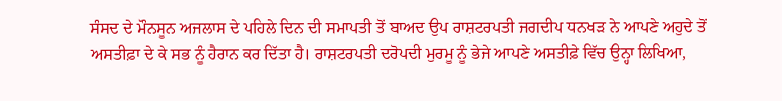ਸੰਸਦ ਦੇ ਮੌਨਸੂਨ ਅਜਲਾਸ ਦੇ ਪਹਿਲੇ ਦਿਨ ਦੀ ਸਮਾਪਤੀ ਤੋਂ ਬਾਅਦ ਉਪ ਰਾਸ਼ਟਰਪਤੀ ਜਗਦੀਪ ਧਨਖੜ ਨੇ ਆਪਣੇ ਅਹੁਦੇ ਤੋਂ ਅਸਤੀਫ਼ਾ ਦੇ ਕੇ ਸਭ ਨੂੰ ਹੈਰਾਨ ਕਰ ਦਿੱਤਾ ਹੈ। ਰਾਸ਼ਟਰਪਤੀ ਦਰੋਪਦੀ ਮੁਰਮੂ ਨੂੰ ਭੇਜੇ ਆਪਣੇ ਅਸਤੀਫ਼ੇ ਵਿੱਚ ਉਨ੍ਹਾ ਲਿਖਿਆ,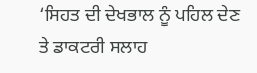‘ਸਿਹਤ ਦੀ ਦੇਖਭਾਲ ਨੂੰ ਪਹਿਲ ਦੇਣ ਤੇ ਡਾਕਟਰੀ ਸਲਾਹ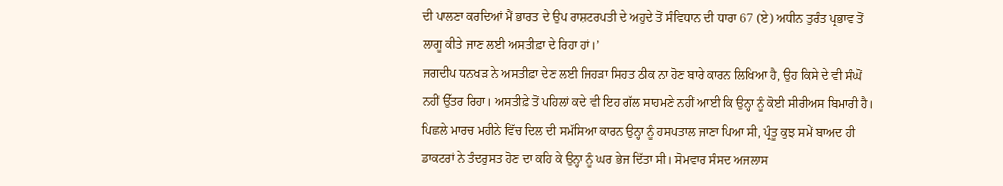ਦੀ ਪਾਲਣਾ ਕਰਦਿਆਂ ਮੈਂ ਭਾਰਤ ਦੇ ਉਪ ਰਾਸ਼ਟਰਪਤੀ ਦੇ ਅਹੁਦੇ ਤੋਂ ਸੰਵਿਧਾਨ ਦੀ ਧਾਰਾ 67 (ਏ) ਅਧੀਨ ਤੁਰੰਤ ਪ੍ਰਭਾਵ ਤੋਂ ਲਾਗੂ ਕੀਤੇ ਜਾਣ ਲਈ ਅਸਤੀਫ਼ਾ ਦੇ ਰਿਹਾ ਹਾਂ।’
ਜਗਦੀਪ ਧਨਖੜ ਨੇ ਅਸਤੀਫ਼ਾ ਦੇਣ ਲਈ ਜਿਹੜਾ ਸਿਹਤ ਠੀਕ ਨਾ ਹੋਣ ਬਾਰੇ ਕਾਰਨ ਲਿਖਿਆ ਹੈ, ਉਹ ਕਿਸੇ ਦੇ ਵੀ ਸੰਘੋਂ ਨਹੀਂ ਉੱਤਰ ਰਿਹਾ। ਅਸਤੀਫ਼ੇ ਤੋਂ ਪਹਿਲਾਂ ਕਦੇ ਵੀ ਇਹ ਗੱਲ ਸਾਹਮਣੇ ਨਹੀਂ ਆਈ ਕਿ ਉਨ੍ਹਾ ਨੂੰ ਕੋਈ ਸੀਰੀਅਸ ਬਿਮਾਰੀ ਹੈ। ਪਿਛਲੇ ਮਾਰਚ ਮਹੀਨੇ ਵਿੱਚ ਦਿਲ ਦੀ ਸਮੱਸਿਆ ਕਾਰਨ ਉਨ੍ਹਾ ਨੂੰ ਹਸਪਤਾਲ ਜਾਣਾ ਪਿਆ ਸੀ, ਪ੍ਰੰਤੂ ਕੁਝ ਸਮੇਂ ਬਾਅਦ ਹੀ ਡਾਕਟਰਾਂ ਨੇ ਤੰਦਰੁਸਤ ਹੋਣ ਦਾ ਕਹਿ ਕੇ ਉਨ੍ਹਾ ਨੂੰ ਘਰ ਭੇਜ ਦਿੱਤਾ ਸੀ। ਸੋਮਵਾਰ ਸੰਸਦ ਅਜਲਾਸ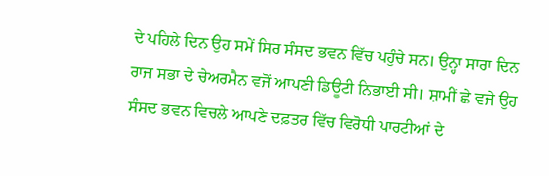ਦੇ ਪਹਿਲੇ ਦਿਨ ਉਹ ਸਮੇਂ ਸਿਰ ਸੰਸਦ ਭਵਨ ਵਿੱਚ ਪਹੁੰਚੇ ਸਨ। ਉਨ੍ਹਾ ਸਾਰਾ ਦਿਨ ਰਾਜ ਸਭਾ ਦੇ ਚੇਅਰਮੈਨ ਵਜੋਂ ਆਪਣੀ ਡਿਊਟੀ ਨਿਭਾਈ ਸੀ। ਸ਼ਾਮੀਂ ਛੇ ਵਜੇ ਉਹ ਸੰਸਦ ਭਵਨ ਵਿਚਲੇ ਆਪਣੇ ਦਫ਼ਤਰ ਵਿੱਚ ਵਿਰੋਧੀ ਪਾਰਟੀਆਂ ਦੇ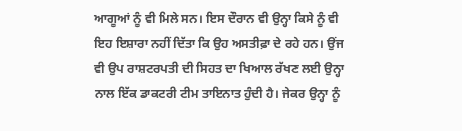ਆਗੂਆਂ ਨੂੰ ਵੀ ਮਿਲੇ ਸਨ। ਇਸ ਦੌਰਾਨ ਵੀ ਉਨ੍ਹਾ ਕਿਸੇ ਨੂੰ ਵੀ ਇਹ ਇਸ਼ਾਰਾ ਨਹੀਂ ਦਿੱਤਾ ਕਿ ਉਹ ਅਸਤੀਫ਼ਾ ਦੇ ਰਹੇ ਹਨ। ਉਂਜ ਵੀ ਉਪ ਰਾਸ਼ਟਰਪਤੀ ਦੀ ਸਿਹਤ ਦਾ ਖਿਆਲ ਰੱਖਣ ਲਈ ਉਨ੍ਹਾ ਨਾਲ ਇੱਕ ਡਾਕਟਰੀ ਟੀਮ ਤਾਇਨਾਤ ਹੁੰਦੀ ਹੈ। ਜੇਕਰ ਉਨ੍ਹਾ ਨੂੰ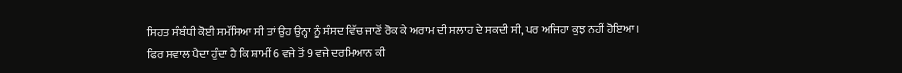ਸਿਹਤ ਸੰਬੰਧੀ ਕੋਈ ਸਮੱਸਿਆ ਸੀ ਤਾਂ ਉਹ ਉਨ੍ਹਾ ਨੂੰ ਸੰਸਦ ਵਿੱਚ ਜਾਣੋਂ ਰੋਕ ਕੇ ਅਰਾਮ ਦੀ ਸਲਾਹ ਦੇ ਸਕਦੀ ਸੀ, ਪਰ ਅਜਿਹਾ ਕੁਝ ਨਹੀਂ ਹੋਇਆ।
ਫਿਰ ਸਵਾਲ ਪੈਦਾ ਹੁੰਦਾ ਹੈ ਕਿ ਸ਼ਾਮੀਂ 6 ਵਜੇ ਤੋਂ 9 ਵਜੇ ਦਰਮਿਆਨ ਕੀ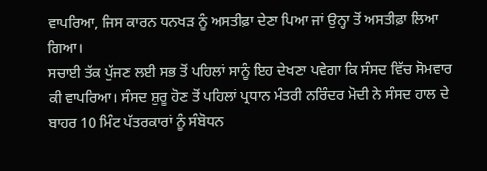ਵਾਪਰਿਆ, ਜਿਸ ਕਾਰਨ ਧਨਖੜ ਨੂੰ ਅਸਤੀਫ਼ਾ ਦੇਣਾ ਪਿਆ ਜਾਂ ਉਨ੍ਹਾ ਤੋਂ ਅਸਤੀਫ਼ਾ ਲਿਆ ਗਿਆ।
ਸਚਾਈ ਤੱਕ ਪੁੱਜਣ ਲਈ ਸਭ ਤੋਂ ਪਹਿਲਾਂ ਸਾਨੂੰ ਇਹ ਦੇਖਣਾ ਪਵੇਗਾ ਕਿ ਸੰਸਦ ਵਿੱਚ ਸੋਮਵਾਰ ਕੀ ਵਾਪਰਿਆ। ਸੰਸਦ ਸ਼ੁਰੂ ਹੋਣ ਤੋਂ ਪਹਿਲਾਂ ਪ੍ਰਧਾਨ ਮੰਤਰੀ ਨਰਿੰਦਰ ਮੋਦੀ ਨੇ ਸੰਸਦ ਹਾਲ ਦੇ ਬਾਹਰ 10 ਮਿੰਟ ਪੱਤਰਕਾਰਾਂ ਨੂੰ ਸੰਬੋਧਨ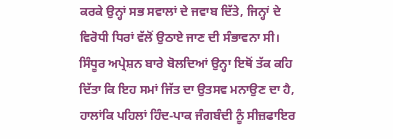ਕਰਕੇ ਉਨ੍ਹਾਂ ਸਭ ਸਵਾਲਾਂ ਦੇ ਜਵਾਬ ਦਿੱਤੇ, ਜਿਨ੍ਹਾਂ ਦੇ ਵਿਰੋਧੀ ਧਿਰਾਂ ਵੱਲੋਂ ਉਠਾਏ ਜਾਣ ਦੀ ਸੰਭਾਵਨਾ ਸੀ। ਸਿੰਧੂਰ ਅਪ੍ਰੇਸ਼ਨ ਬਾਰੇ ਬੋਲਦਿਆਂ ਉਨ੍ਹਾ ਇਥੋਂ ਤੱਕ ਕਹਿ ਦਿੱਤਾ ਕਿ ਇਹ ਸਮਾਂ ਜਿੱਤ ਦਾ ਉਤਸਵ ਮਨਾਉਣ ਦਾ ਹੈ, ਹਾਲਾਂਕਿ ਪਹਿਲਾਂ ਹਿੰਦ-ਪਾਕ ਜੰਗਬੰਦੀ ਨੂੰ ਸੀਜ਼ਫਾਇਰ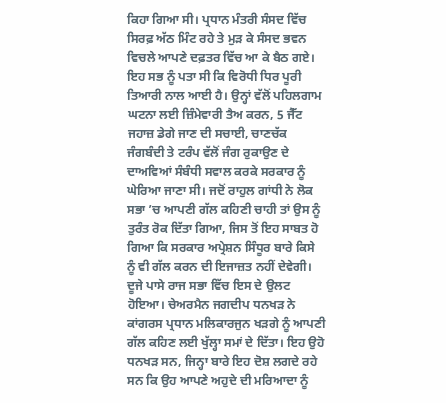ਕਿਹਾ ਗਿਆ ਸੀ। ਪ੍ਰਧਾਨ ਮੰਤਰੀ ਸੰਸਦ ਵਿੱਚ ਸਿਰਫ਼ ਅੱਠ ਮਿੰਟ ਰਹੇ ਤੇ ਮੁੜ ਕੇ ਸੰਸਦ ਭਵਨ ਵਿਚਲੇ ਆਪਣੇ ਦਫ਼ਤਰ ਵਿੱਚ ਆ ਕੇ ਬੈਠ ਗਏ।
ਇਹ ਸਭ ਨੂੰ ਪਤਾ ਸੀ ਕਿ ਵਿਰੋਧੀ ਧਿਰ ਪੂਰੀ ਤਿਆਰੀ ਨਾਲ ਆਈ ਹੈ। ਉਨ੍ਹਾਂ ਵੱਲੋਂ ਪਹਿਲਗਾਮ ਘਟਨਾ ਲਈ ਜ਼ਿੰਮੇਵਾਰੀ ਤੈਅ ਕਰਨ, 5 ਜੈੱਟ ਜਹਾਜ਼ ਡੇਗੇ ਜਾਣ ਦੀ ਸਚਾਈ, ਚਾਣਚੱਕ ਜੰਗਬੰਦੀ ਤੇ ਟਰੰਪ ਵੱਲੋਂ ਜੰਗ ਰੁਕਾਉਣ ਦੇ ਦਾਅਵਿਆਂ ਸੰਬੰਧੀ ਸਵਾਲ ਕਰਕੇ ਸਰਕਾਰ ਨੂੰ ਘੇਰਿਆ ਜਾਣਾ ਸੀ। ਜਦੋਂ ਰਾਹੁਲ ਗਾਂਧੀ ਨੇ ਲੋਕ ਸਭਾ ’ਚ ਆਪਣੀ ਗੱਲ ਕਹਿਣੀ ਚਾਹੀ ਤਾਂ ਉਸ ਨੂੰ ਤੁਰੰਤ ਰੋਕ ਦਿੱਤਾ ਗਿਆ, ਜਿਸ ਤੋਂ ਇਹ ਸਾਬਤ ਹੋ ਗਿਆ ਕਿ ਸਰਕਾਰ ਅਪ੍ਰੇਸ਼ਨ ਸਿੰਧੂਰ ਬਾਰੇ ਕਿਸੇ ਨੂੰ ਵੀ ਗੱਲ ਕਰਨ ਦੀ ਇਜਾਜ਼ਤ ਨਹੀਂ ਦੇਵੇਗੀ। ਦੂਜੇ ਪਾਸੇ ਰਾਜ ਸਭਾ ਵਿੱਚ ਇਸ ਦੇ ਉਲਟ ਹੋਇਆ। ਚੇਅਰਮੈਨ ਜਗਦੀਪ ਧਨਖੜ ਨੇ ਕਾਂਗਰਸ ਪ੍ਰਧਾਨ ਮਲਿਕਾਰਜੁਨ ਖੜਗੇ ਨੂੰ ਆਪਣੀ ਗੱਲ ਕਹਿਣ ਲਈ ਖੁੱਲ੍ਹਾ ਸਮਾਂ ਦੇ ਦਿੱਤਾ। ਇਹ ਉਹੋ ਧਨਖੜ ਸਨ, ਜਿਨ੍ਹਾ ਬਾਰੇ ਇਹ ਦੋਸ਼ ਲਗਦੇ ਰਹੇ ਸਨ ਕਿ ਉਹ ਆਪਣੇ ਅਹੁਦੇ ਦੀ ਮਰਿਆਦਾ ਨੂੰ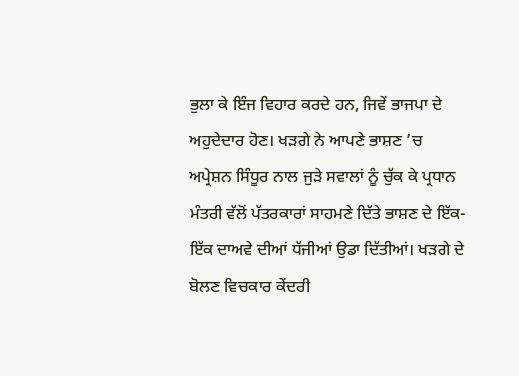ਭੁਲਾ ਕੇ ਇੰਜ ਵਿਹਾਰ ਕਰਦੇ ਹਨ, ਜਿਵੇਂ ਭਾਜਪਾ ਦੇ ਅਹੁਦੇਦਾਰ ਹੋਣ। ਖੜਗੇ ਨੇ ਆਪਣੇ ਭਾਸ਼ਣ ’ਚ ਅਪ੍ਰੇਸ਼ਨ ਸਿੰਧੂਰ ਨਾਲ ਜੁੜੇ ਸਵਾਲਾਂ ਨੂੰ ਚੁੱਕ ਕੇ ਪ੍ਰਧਾਨ ਮੰਤਰੀ ਵੱਲੋਂ ਪੱਤਰਕਾਰਾਂ ਸਾਹਮਣੇ ਦਿੱਤੇ ਭਾਸ਼ਣ ਦੇ ਇੱਕ-ਇੱਕ ਦਾਅਵੇ ਦੀਆਂ ਧੱਜੀਆਂ ਉਡਾ ਦਿੱਤੀਆਂ। ਖੜਗੇ ਦੇ ਬੋਲਣ ਵਿਚਕਾਰ ਕੇਂਦਰੀ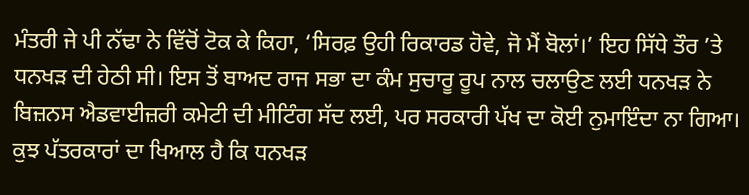ਮੰਤਰੀ ਜੇ ਪੀ ਨੱਢਾ ਨੇ ਵਿੱਚੋਂ ਟੋਕ ਕੇ ਕਿਹਾ, ‘ਸਿਰਫ਼ ਉਹੀ ਰਿਕਾਰਡ ਹੋਵੇ, ਜੋ ਮੈਂ ਬੋਲਾਂ।’ ਇਹ ਸਿੱਧੇ ਤੌਰ ’ਤੇ ਧਨਖੜ ਦੀ ਹੇਠੀ ਸੀ। ਇਸ ਤੋਂ ਬਾਅਦ ਰਾਜ ਸਭਾ ਦਾ ਕੰਮ ਸੁਚਾਰੂ ਰੂਪ ਨਾਲ ਚਲਾਉਣ ਲਈ ਧਨਖੜ ਨੇ ਬਿਜ਼ਨਸ ਐਡਵਾਈਜ਼ਰੀ ਕਮੇਟੀ ਦੀ ਮੀਟਿੰਗ ਸੱਦ ਲਈ, ਪਰ ਸਰਕਾਰੀ ਪੱਖ ਦਾ ਕੋਈ ਨੁਮਾਇੰਦਾ ਨਾ ਗਿਆ। ਕੁਝ ਪੱਤਰਕਾਰਾਂ ਦਾ ਖਿਆਲ ਹੈ ਕਿ ਧਨਖੜ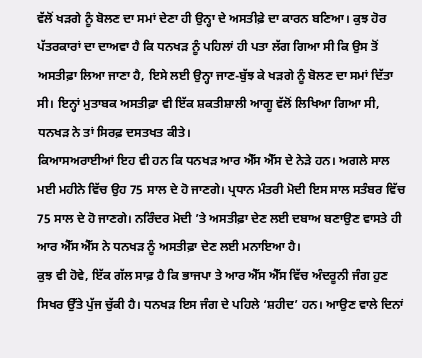ਵੱਲੋਂ ਖੜਗੇ ਨੂੰ ਬੋਲਣ ਦਾ ਸਮਾਂ ਦੇਣਾ ਹੀ ਉਨ੍ਹਾ ਦੇ ਅਸਤੀਫ਼ੇ ਦਾ ਕਾਰਨ ਬਣਿਆ। ਕੁਝ ਹੋਰ ਪੱਤਰਕਾਰਾਂ ਦਾ ਦਾਅਵਾ ਹੈ ਕਿ ਧਨਖੜ ਨੂੰ ਪਹਿਲਾਂ ਹੀ ਪਤਾ ਲੱਗ ਗਿਆ ਸੀ ਕਿ ਉਸ ਤੋਂ ਅਸਤੀਫ਼ਾ ਲਿਆ ਜਾਣਾ ਹੈ, ਇਸੇ ਲਈ ਉਨ੍ਹਾ ਜਾਣ-ਬੁੱਝ ਕੇ ਖੜਗੇ ਨੂੰ ਬੋਲਣ ਦਾ ਸਮਾਂ ਦਿੱਤਾ ਸੀ। ਇਨ੍ਹਾਂ ਮੁਤਾਬਕ ਅਸਤੀਫ਼ਾ ਵੀ ਇੱਕ ਸ਼ਕਤੀਸ਼ਾਲੀ ਆਗੂ ਵੱਲੋਂ ਲਿਖਿਆ ਗਿਆ ਸੀ, ਧਨਖੜ ਨੇ ਤਾਂ ਸਿਰਫ਼ ਦਸਤਖਤ ਕੀਤੇ।
ਕਿਆਸਅਰਾਈਆਂ ਇਹ ਵੀ ਹਨ ਕਿ ਧਨਖੜ ਆਰ ਐੱਸ ਐੱਸ ਦੇ ਨੇੜੇ ਹਨ। ਅਗਲੇ ਸਾਲ ਮਈ ਮਹੀਨੇ ਵਿੱਚ ਉਹ 75 ਸਾਲ ਦੇ ਹੋ ਜਾਣਗੇ। ਪ੍ਰਧਾਨ ਮੰਤਰੀ ਮੋਦੀ ਇਸ ਸਾਲ ਸਤੰਬਰ ਵਿੱਚ 75 ਸਾਲ ਦੇ ਹੋ ਜਾਣਗੇ। ਨਰਿੰਦਰ ਮੋਦੀ ’ਤੇ ਅਸਤੀਫ਼ਾ ਦੇਣ ਲਈ ਦਬਾਅ ਬਣਾਉਣ ਵਾਸਤੇ ਹੀ ਆਰ ਐੱਸ ਐੱਸ ਨੇ ਧਨਖੜ ਨੂੰ ਅਸਤੀਫ਼ਾ ਦੇਣ ਲਈ ਮਨਾਇਆ ਹੈ।
ਕੁਝ ਵੀ ਹੋਵੇ, ਇੱਕ ਗੱਲ ਸਾਫ਼ ਹੈ ਕਿ ਭਾਜਪਾ ਤੇ ਆਰ ਐੱਸ ਐੱਸ ਵਿੱਚ ਅੰਦਰੂਨੀ ਜੰਗ ਹੁਣ ਸਿਖਰ ਉੱਤੇ ਪੁੱਜ ਚੁੱਕੀ ਹੈ। ਧਨਖੜ ਇਸ ਜੰਗ ਦੇ ਪਹਿਲੇ ‘ਸ਼ਹੀਦ’ ਹਨ। ਆਉਣ ਵਾਲੇ ਦਿਨਾਂ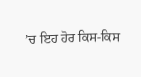’ਚ ਇਹ ਹੋਰ ਕਿਸ-ਕਿਸ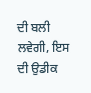ਦੀ ਬਲੀ ਲਵੇਗੀ, ਇਸ ਦੀ ਉਡੀਕ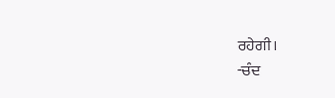ਰਹੇਗੀ।
-ਚੰਦ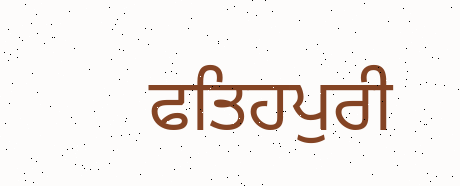ਫਤਿਹਪੁਰੀ